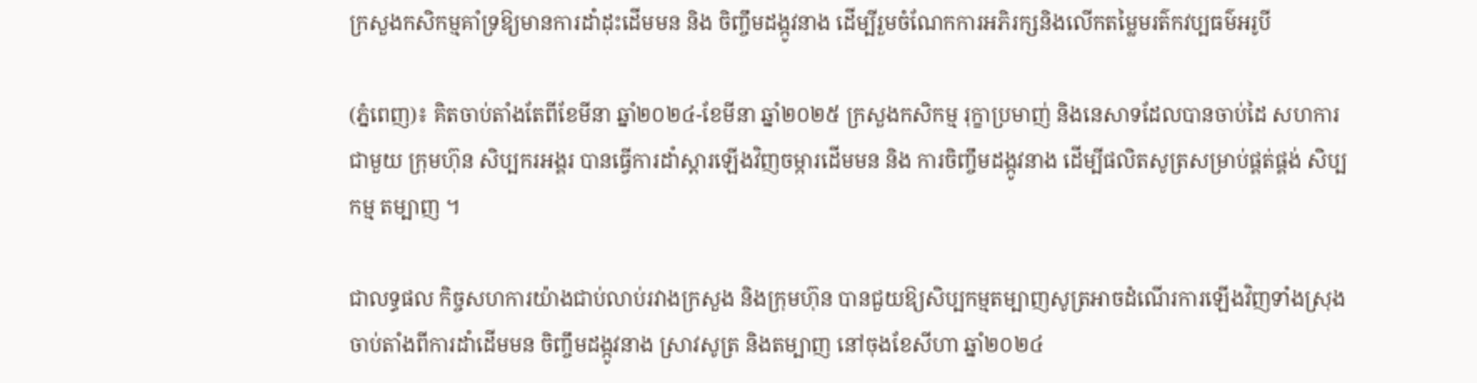ក្រសួងកសិកម្មគាំទ្រឱ្យមានការដាំដុះដើមមន និង ចិញ្ចឹមដង្កូវនាង ដើម្បីរួមចំណែកការអភិរក្សនិងលើកតម្លៃមរត៌កវប្បធម៌អរូបី

(ភ្នំពេញ)៖ គិតចាប់តាំងតែពីខែមីនា ឆ្នាំ២០២៤-ខែមីនា ឆ្នាំ២០២៥ ក្រសួងកសិកម្ម រុក្ខាប្រមាញ់ និងនេសាទដែលបានចាប់ដៃ សហការ ជាមួយ ក្រុមហ៊ុន សិប្បករអង្គរ បានធ្វើការដាំស្ដារឡើងវិញចម្ការដើមមន និង ការចិញ្ចឹមដង្កូវនាង ដើម្បីផលិតសូត្រសម្រាប់ផ្គត់ផ្គង់ សិប្បកម្ម តម្បាញ ។

ជាលទ្ធផល កិច្ចសហការយ៉ាងជាប់លាប់រវាងក្រសួង និងក្រុមហ៊ុន បានជួយឱ្យសិប្បកម្មតម្បាញសូត្រអាចដំណើរការឡើងវិញទាំងស្រុង ចាប់តាំងពីការដាំដើមមន ចិញ្ចឹមដង្កូវនាង ស្រាវសូត្រ និងតម្បាញ នៅចុងខែសីហា ឆ្នាំ២០២៤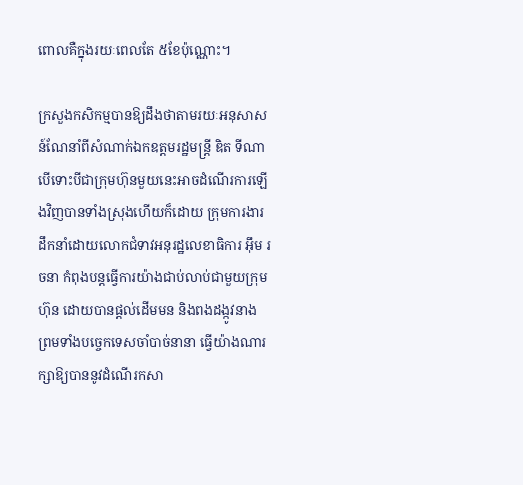ពោលគឺក្នុងរយៈពេលតែ ៥ខែប៉ុណ្ណោះ។

ក្រសួងកសិកម្មបានឱ្យដឹងថាតាមរយៈអនុសាសន៍ណែនាំពីសំណាក់ឯកឧត្តមរដ្ឋមន្ដ្រី ឌិត ទីណា បើទោះបីជាក្រុមហ៊ុនមួយនេះអាចដំណើរការឡើងវិញបានទាំងស្រុងហើយក៏ដោយ ក្រុមការងារដឹកនាំដោយលោកជំទាវអនុរដ្ឋលេខាធិការ អ៊ឹម រចនា កំពុងបន្តធ្វើការយ៉ាងជាប់លាប់ជាមួយក្រុមហ៊ុន ដោយបានផ្ដល់ដើមមន និងពងដង្កូវនាង ព្រមទាំងបច្ចេកទេសចាំបាច់នានា ធ្វើយ៉ាងណារក្សាឱ្យបាននូវដំណើរកសា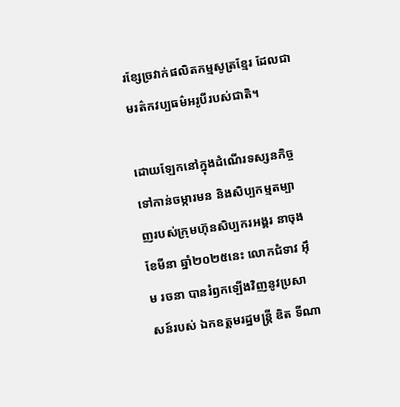រខ្សែច្រវាក់ផលិតកម្មសូត្រខ្មែរ ដែលជាមរត៌កវប្បធម៌អរូបីរបស់ជាតិ។

ដោយឡែកនៅក្នុងដំណើរទស្សនកិច្ចទៅកាន់ចម្ការមន និងសិប្បកម្មតម្បាញរបស់ក្រុមហ៊ុនសិប្បករអង្គរ នាចុងខែមីនា ឆ្នាំ២០២៥នេះ លោកជំទាវ អ៊ឹម រចនា បានរំឭកឡើងវិញនូវប្រសាសន៍របស់ ឯកឧត្តមរដ្ឋមន្ដ្រី ឌិត ទីណា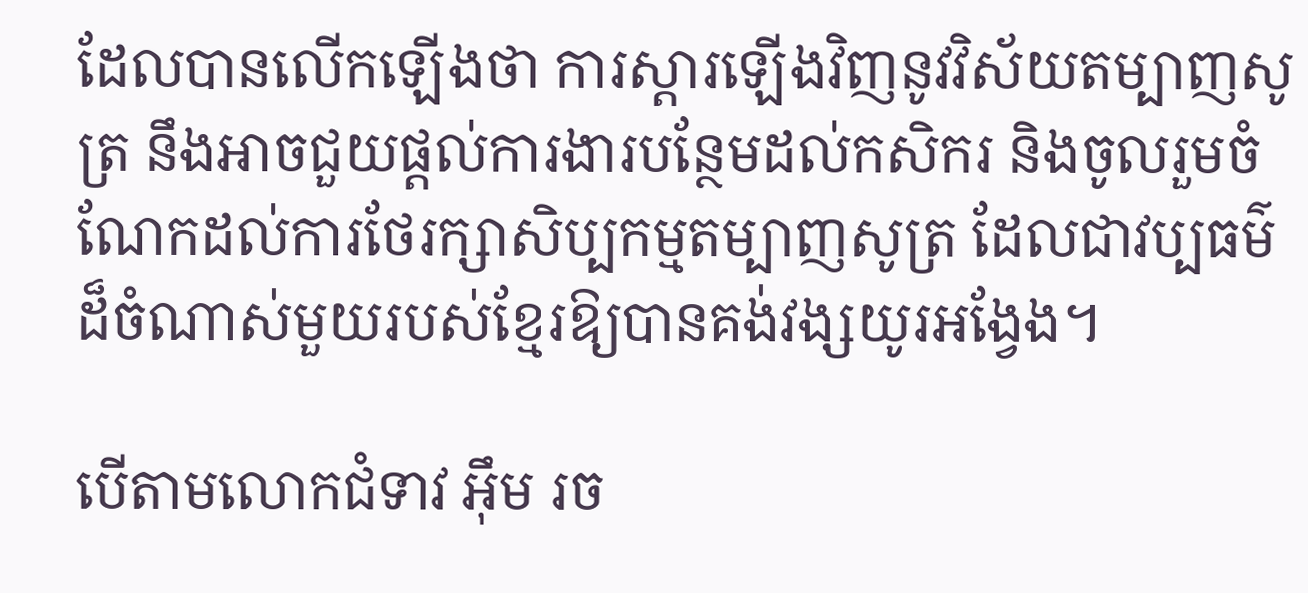ដែលបានលើកឡើងថា ការស្ដារឡើងវិញនូវវិស័យតម្បាញសូត្រ នឹងអាចជួយផ្ដល់ការងារបន្ថែមដល់កសិករ និងចូលរួមចំណែកដល់ការថែរក្សាសិប្បកម្មតម្បាញសូត្រ ដែលជាវប្បធម៌ដ៏ចំណាស់មួយរបស់ខ្មែរឱ្យបានគង់វង្សយូរអង្វែង។

បើតាមលោកជំទាវ អ៊ឹម រច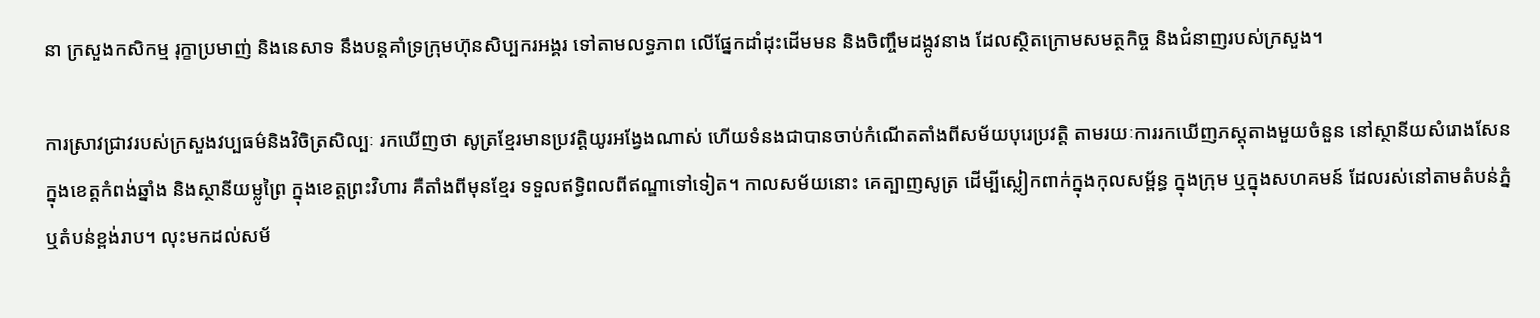នា ក្រសួងកសិកម្ម រុក្ខាប្រមាញ់ និងនេសាទ នឹងបន្តគាំទ្រក្រុមហ៊ុនសិប្បករអង្គរ ទៅតាមលទ្ធភាព លើផ្នែកដាំដុះដើមមន និងចិញ្ចឹមដង្កូវនាង ដែលស្ថិតក្រោមសមត្ថកិច្ច និងជំនាញរបស់ក្រសួង។

ការស្រាវជ្រាវរបស់ក្រសួងវប្បធម៌និងវិចិត្រសិល្បៈ រកឃើញថា សូត្រខ្មែរមានប្រវត្តិយូរអង្វែងណាស់ ហើយទំនងជាបានចាប់កំណើតតាំងពីសម័យបុរេប្រវត្តិ តាមរយៈការរកឃើញភស្ដុតាងមួយចំនួន នៅស្ថានីយសំរោងសែន ក្នុងខេត្តកំពង់ឆ្នាំង និងស្ថានីយម្លូព្រៃ ក្នុងខេត្តព្រះវិហារ គឺតាំងពីមុនខ្មែរ ទទួលឥទ្ធិពលពីឥណ្ឌាទៅទៀត។ កាលសម័យនោះ គេត្បាញសូត្រ ដើម្បីស្លៀកពាក់ក្នុងកុលសម្ព័ន្ធ ក្នុងក្រុម ឬក្នុងសហគមន៍ ដែលរស់នៅតាមតំបន់ភ្នំ ឬតំបន់ខ្ពង់រាប។ លុះមកដល់សម័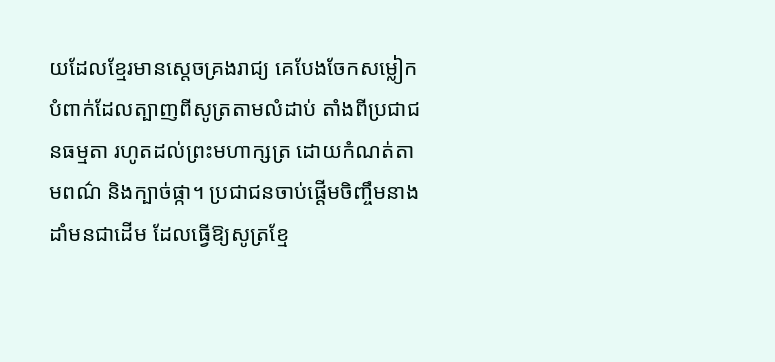យដែលខ្មែរមានស្តេចគ្រងរាជ្យ គេបែងចែកសម្លៀកបំពាក់ដែលត្បាញពីសូត្រតាមលំដាប់ តាំងពីប្រជាជនធម្មតា រហូតដល់ព្រះមហាក្សត្រ ដោយកំណត់តាមពណ៌ និងក្បាច់ផ្កា។ ប្រជាជនចាប់ផ្ដើមចិញ្ចឹមនាង ដាំមនជាដើម ដែលធ្វើឱ្យសូត្រខ្មែ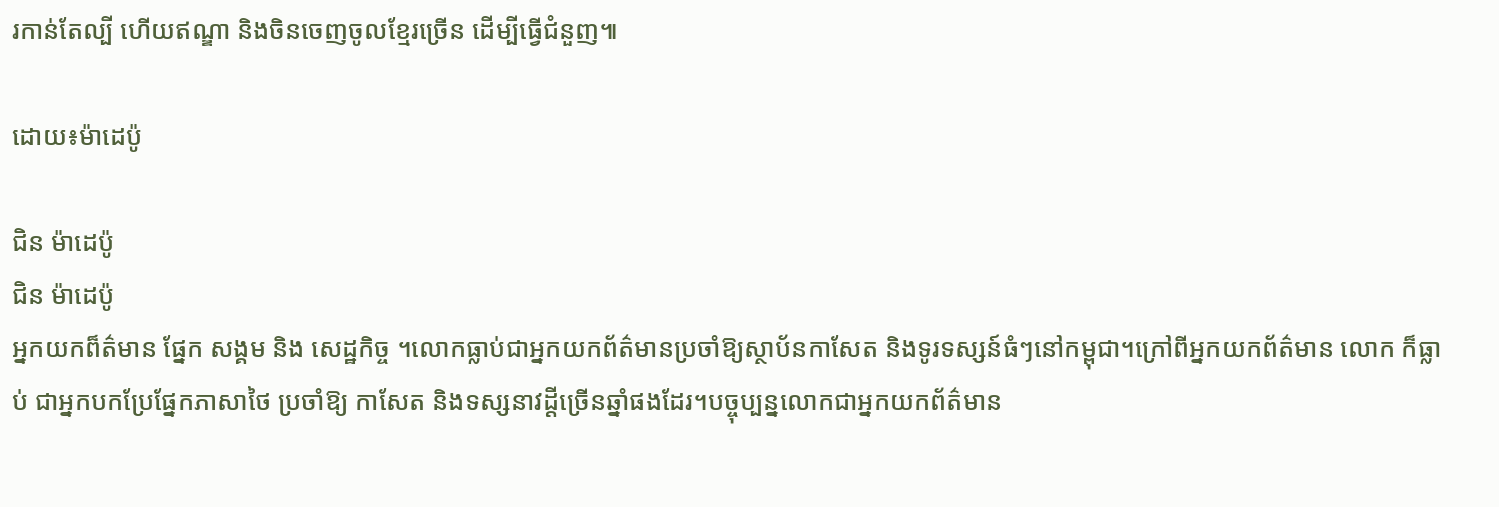រកាន់តែល្បី ហើយឥណ្ឌា និងចិនចេញចូលខ្មែរច្រើន ដើម្បីធ្វើជំនួញ៕

ដោយ៖ម៉ាដេប៉ូ

ជិន ម៉ាដេប៉ូ
ជិន ម៉ាដេប៉ូ
អ្នកយកព៏ត៌មាន ផ្នែក សង្គម និង សេដ្ឋកិច្ច ។លោកធ្លាប់ជាអ្នកយកព័ត៌មានប្រចាំឱ្យស្ថាប័នកាសែត និងទូរទស្សន៍ធំៗនៅកម្ពុជា។ក្រៅពីអ្នកយកព័ត៌មាន លោក ក៏ធ្លាប់ ជាអ្នកបកប្រែផ្នែកភាសាថៃ ប្រចាំឱ្យ កាសែត និងទស្សនាវដ្តីច្រើនឆ្នាំផងដែរ។បច្ចុប្បន្នលោកជាអ្នកយកព័ត៌មាន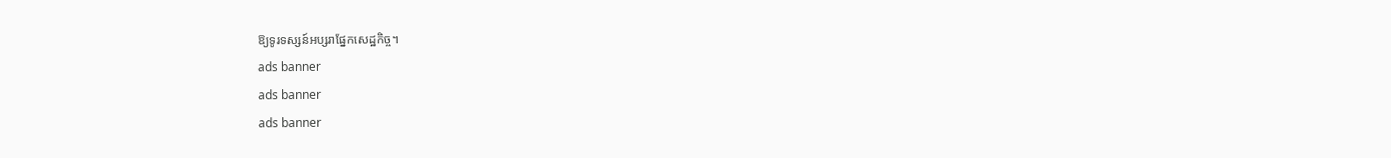ឱ្យទូរទស្សន៍អប្សរាផ្នែកសេដ្ឋកិច្ច។
ads banner
ads banner
ads banner